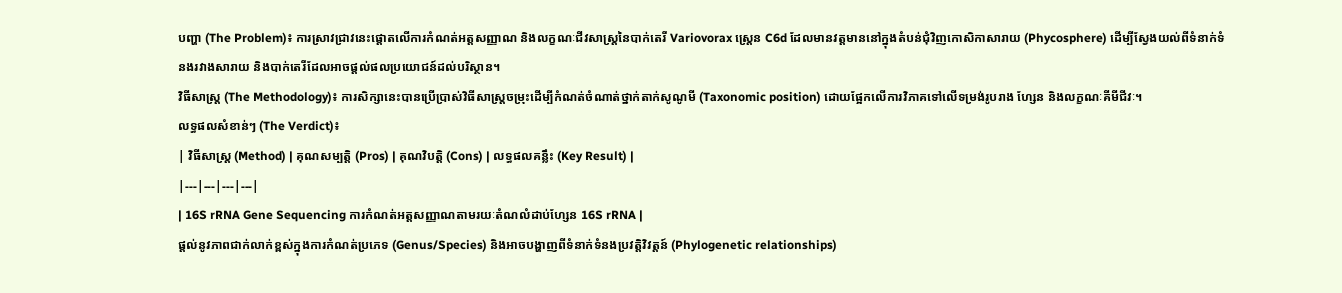បញ្ហា (The Problem)៖ ការស្រាវជ្រាវនេះផ្តោតលើការកំណត់អត្តសញ្ញាណ និងលក្ខណៈជីវសាស្រ្តនៃបាក់តេរី Variovorax ស្ត្រេន C6d ដែលមានវត្តមាននៅក្នុងតំបន់ជុំវិញកោសិកាសារាយ (Phycosphere) ដើម្បីស្វែងយល់ពីទំនាក់ទំនងរវាងសារាយ និងបាក់តេរីដែលអាចផ្តល់ផលប្រយោជន៍ដល់បរិស្ថាន។
វិធីសាស្ត្រ (The Methodology)៖ ការសិក្សានេះបានប្រើប្រាស់វិធីសាស្ត្រចម្រុះដើម្បីកំណត់ចំណាត់ថ្នាក់តាក់សូណូមី (Taxonomic position) ដោយផ្អែកលើការវិភាគទៅលើទម្រង់រូបរាង ហ្សែន និងលក្ខណៈគីមីជីវៈ។
លទ្ធផលសំខាន់ៗ (The Verdict)៖
| វិធីសាស្ត្រ (Method) | គុណសម្បត្តិ (Pros) | គុណវិបត្តិ (Cons) | លទ្ធផលគន្លឹះ (Key Result) |
|---|---|---|---|
| 16S rRNA Gene Sequencing ការកំណត់អត្តសញ្ញាណតាមរយៈតំណលំដាប់ហ្សែន 16S rRNA |
ផ្តល់នូវភាពជាក់លាក់ខ្ពស់ក្នុងការកំណត់ប្រភេទ (Genus/Species) និងអាចបង្ហាញពីទំនាក់ទំនងប្រវត្តិវិវត្តន៍ (Phylogenetic relationships)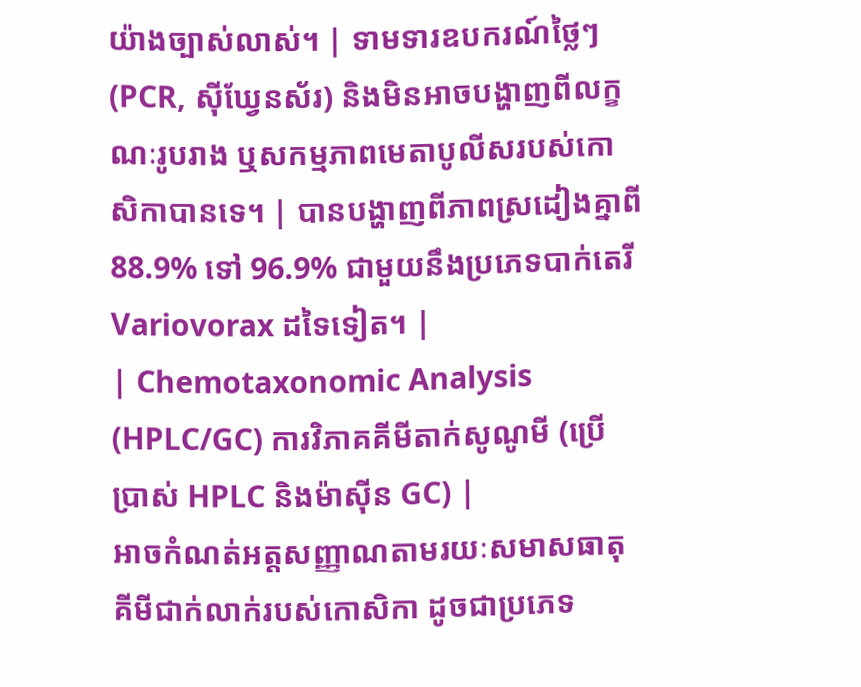យ៉ាងច្បាស់លាស់។ | ទាមទារឧបករណ៍ថ្លៃៗ (PCR, ស៊ីឃ្វែនស័រ) និងមិនអាចបង្ហាញពីលក្ខណៈរូបរាង ឬសកម្មភាពមេតាបូលីសរបស់កោសិកាបានទេ។ | បានបង្ហាញពីភាពស្រដៀងគ្នាពី 88.9% ទៅ 96.9% ជាមួយនឹងប្រភេទបាក់តេរី Variovorax ដទៃទៀត។ |
| Chemotaxonomic Analysis (HPLC/GC) ការវិភាគគីមីតាក់សូណូមី (ប្រើប្រាស់ HPLC និងម៉ាស៊ីន GC) |
អាចកំណត់អត្តសញ្ញាណតាមរយៈសមាសធាតុគីមីជាក់លាក់របស់កោសិកា ដូចជាប្រភេទ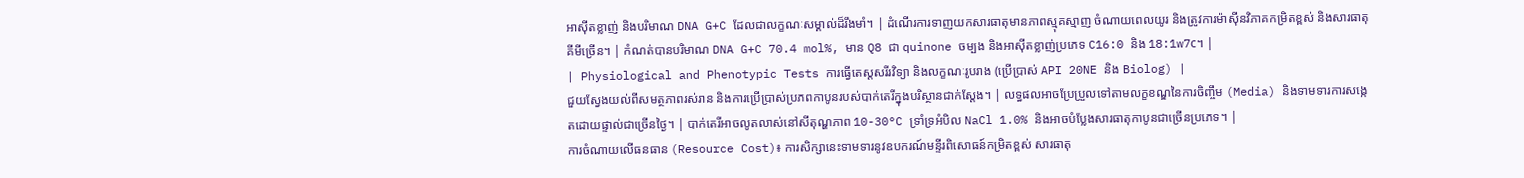អាស៊ីតខ្លាញ់ និងបរិមាណ DNA G+C ដែលជាលក្ខណៈសម្គាល់ដ៏រឹងមាំ។ | ដំណើរការទាញយកសារធាតុមានភាពស្មុគស្មាញ ចំណាយពេលយូរ និងត្រូវការម៉ាស៊ីនវិភាគកម្រិតខ្ពស់ និងសារធាតុគីមីច្រើន។ | កំណត់បានបរិមាណ DNA G+C 70.4 mol%, មាន Q8 ជា quinone ចម្បង និងអាស៊ីតខ្លាញ់ប្រភេទ C16:0 និង 18:1w7c។ |
| Physiological and Phenotypic Tests ការធ្វើតេស្តសរីរវិទ្យា និងលក្ខណៈរូបរាង (ប្រើប្រាស់ API 20NE និង Biolog) |
ជួយស្វែងយល់ពីសមត្ថភាពរស់រាន និងការប្រើប្រាស់ប្រភពកាបូនរបស់បាក់តេរីក្នុងបរិស្ថានជាក់ស្តែង។ | លទ្ធផលអាចប្រែប្រួលទៅតាមលក្ខខណ្ឌនៃការចិញ្ចឹម (Media) និងទាមទារការសង្កេតដោយផ្ទាល់ជាច្រើនថ្ងៃ។ | បាក់តេរីអាចលូតលាស់នៅសីតុណ្ហភាព 10-30°C ទ្រាំទ្រអំបិល NaCl 1.0% និងអាចបំប្លែងសារធាតុកាបូនជាច្រើនប្រភេទ។ |
ការចំណាយលើធនធាន (Resource Cost)៖ ការសិក្សានេះទាមទារនូវឧបករណ៍មន្ទីរពិសោធន៍កម្រិតខ្ពស់ សារធាតុ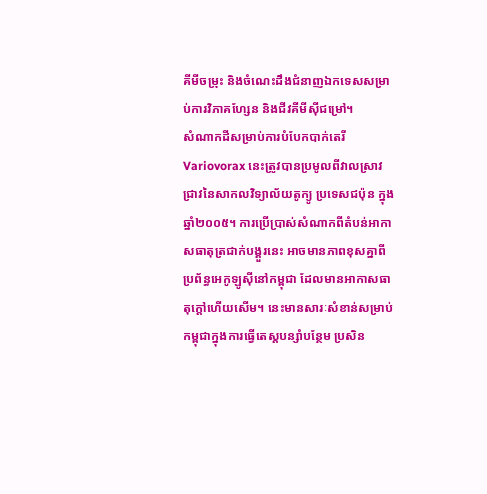គីមីចម្រុះ និងចំណេះដឹងជំនាញឯកទេសសម្រាប់ការវិភាគហ្សែន និងជីវគីមីស៊ីជម្រៅ។
សំណាកដីសម្រាប់ការបំបែកបាក់តេរី Variovorax នេះត្រូវបានប្រមូលពីវាលស្រាវជ្រាវនៃសាកលវិទ្យាល័យតូក្យូ ប្រទេសជប៉ុន ក្នុងឆ្នាំ២០០៥។ ការប្រើប្រាស់សំណាកពីតំបន់អាកាសធាតុត្រជាក់បង្គួរនេះ អាចមានភាពខុសគ្នាពីប្រព័ន្ធអេកូឡូស៊ីនៅកម្ពុជា ដែលមានអាកាសធាតុក្តៅហើយសើម។ នេះមានសារៈសំខាន់សម្រាប់កម្ពុជាក្នុងការធ្វើតេស្តបន្សាំបន្ថែម ប្រសិន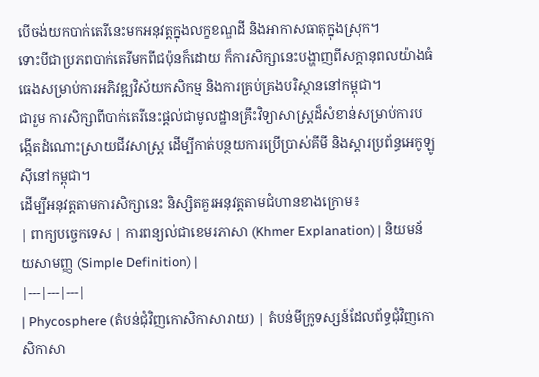បើចង់យកបាក់តេរីនេះមកអនុវត្តក្នុងលក្ខខណ្ឌដី និងអាកាសធាតុក្នុងស្រុក។
ទោះបីជាប្រភពបាក់តេរីមកពីជប៉ុនក៏ដោយ ក៏ការសិក្សានេះបង្ហាញពីសក្តានុពលយ៉ាងធំធេងសម្រាប់ការអភិវឌ្ឍវិស័យកសិកម្ម និងការគ្រប់គ្រងបរិស្ថាននៅកម្ពុជា។
ជារួម ការសិក្សាពីបាក់តេរីនេះផ្តល់ជាមូលដ្ឋានគ្រឹះវិទ្យាសាស្រ្តដ៏សំខាន់សម្រាប់ការបង្កើតដំណោះស្រាយជីវសាស្រ្ត ដើម្បីកាត់បន្ថយការប្រើប្រាស់គីមី និងស្តារប្រព័ន្ធអេកូឡូស៊ីនៅកម្ពុជា។
ដើម្បីអនុវត្តតាមការសិក្សានេះ និស្សិតគួរអនុវត្តតាមជំហានខាងក្រោម៖
| ពាក្យបច្ចេកទេស | ការពន្យល់ជាខេមរភាសា (Khmer Explanation) | និយមន័យសាមញ្ញ (Simple Definition) |
|---|---|---|
| Phycosphere (តំបន់ជុំវិញកោសិកាសារាយ) | តំបន់មីក្រូទស្សន៍ដែលព័ទ្ធជុំវិញកោសិកាសា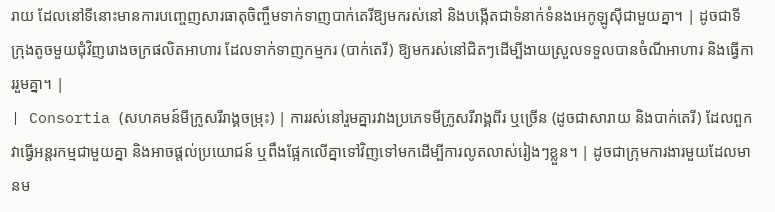រាយ ដែលនៅទីនោះមានការបញ្ចេញសារធាតុចិញ្ចឹមទាក់ទាញបាក់តេរីឱ្យមករស់នៅ និងបង្កើតជាទំនាក់ទំនងអេកូឡូស៊ីជាមួយគ្នា។ | ដូចជាទីក្រុងតូចមួយជុំវិញរោងចក្រផលិតអាហារ ដែលទាក់ទាញកម្មករ (បាក់តេរី) ឱ្យមករស់នៅជិតៗដើម្បីងាយស្រួលទទួលបានចំណីអាហារ និងធ្វើការរួមគ្នា។ |
| Consortia (សហគមន៍មីក្រូសរីរាង្គចម្រុះ) | ការរស់នៅរួមគ្នារវាងប្រភេទមីក្រូសរីរាង្គពីរ ឬច្រើន (ដូចជាសារាយ និងបាក់តេរី) ដែលពួកវាធ្វើអន្តរកម្មជាមួយគ្នា និងអាចផ្តល់ប្រយោជន៍ ឬពឹងផ្អែកលើគ្នាទៅវិញទៅមកដើម្បីការលូតលាស់រៀងៗខ្លួន។ | ដូចជាក្រុមការងារមួយដែលមានម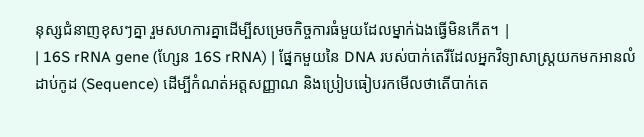នុស្សជំនាញខុសៗគ្នា រួមសហការគ្នាដើម្បីសម្រេចកិច្ចការធំមួយដែលម្នាក់ឯងធ្វើមិនកើត។ |
| 16S rRNA gene (ហ្សែន 16S rRNA) | ផ្នែកមួយនៃ DNA របស់បាក់តេរីដែលអ្នកវិទ្យាសាស្ត្រយកមកអានលំដាប់កូដ (Sequence) ដើម្បីកំណត់អត្តសញ្ញាណ និងប្រៀបធៀបរកមើលថាតើបាក់តេ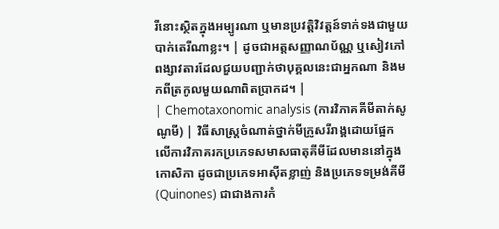រីនោះស្ថិតក្នុងអម្បូរណា ឬមានប្រវត្តិវិវត្តន៍ទាក់ទងជាមួយបាក់តេរីណាខ្លះ។ | ដូចជាអត្តសញ្ញាណប័ណ្ណ ឬសៀវភៅពង្សាវតារដែលជួយបញ្ជាក់ថាបុគ្គលនេះជាអ្នកណា និងមកពីត្រកូលមួយណាពិតប្រាកដ។ |
| Chemotaxonomic analysis (ការវិភាគគីមីតាក់សូណូមី) | វិធីសាស្ត្រចំណាត់ថ្នាក់មីក្រូសរីរាង្គដោយផ្អែកលើការវិភាគរកប្រភេទសមាសធាតុគីមីដែលមាននៅក្នុងកោសិកា ដូចជាប្រភេទអាស៊ីតខ្លាញ់ និងប្រភេទទម្រង់គីមី (Quinones) ជាជាងការកំ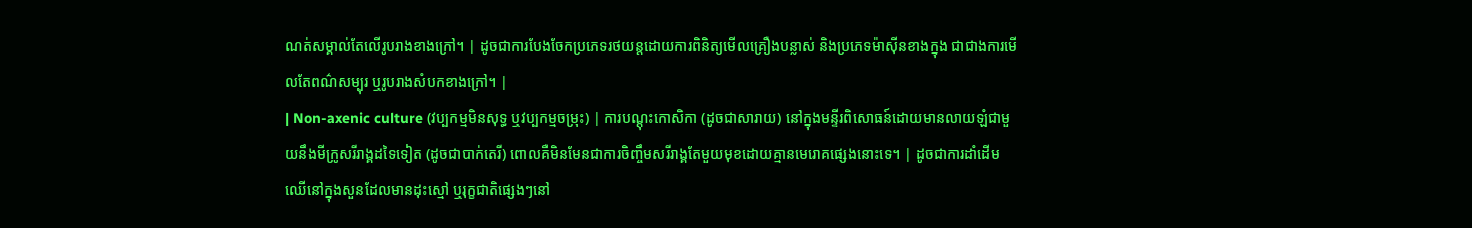ណត់សម្គាល់តែលើរូបរាងខាងក្រៅ។ | ដូចជាការបែងចែកប្រភេទរថយន្តដោយការពិនិត្យមើលគ្រឿងបន្លាស់ និងប្រភេទម៉ាស៊ីនខាងក្នុង ជាជាងការមើលតែពណ៌សម្បុរ ឬរូបរាងសំបកខាងក្រៅ។ |
| Non-axenic culture (វប្បកម្មមិនសុទ្ធ ឬវប្បកម្មចម្រុះ) | ការបណ្តុះកោសិកា (ដូចជាសារាយ) នៅក្នុងមន្ទីរពិសោធន៍ដោយមានលាយឡំជាមួយនឹងមីក្រូសរីរាង្គដទៃទៀត (ដូចជាបាក់តេរី) ពោលគឺមិនមែនជាការចិញ្ចឹមសរីរាង្គតែមួយមុខដោយគ្មានមេរោគផ្សេងនោះទេ។ | ដូចជាការដាំដើមឈើនៅក្នុងសួនដែលមានដុះស្មៅ ឬរុក្ខជាតិផ្សេងៗនៅ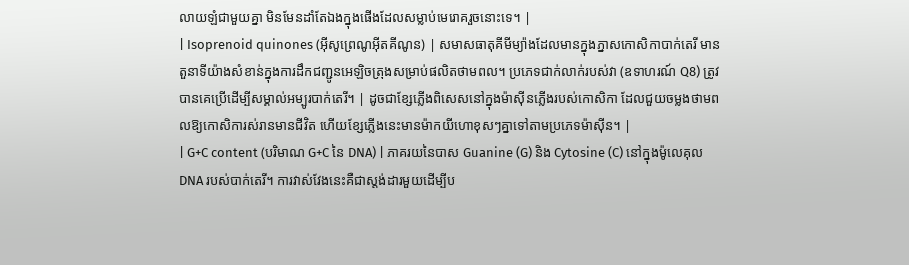លាយឡំជាមួយគ្នា មិនមែនដាំតែឯងក្នុងផើងដែលសម្លាប់មេរោគរួចនោះទេ។ |
| Isoprenoid quinones (អ៊ីសូព្រេណូអ៊ីតគីណូន) | សមាសធាតុគីមីម្យ៉ាងដែលមានក្នុងភ្នាសកោសិកាបាក់តេរី មានតួនាទីយ៉ាងសំខាន់ក្នុងការដឹកជញ្ជូនអេឡិចត្រុងសម្រាប់ផលិតថាមពល។ ប្រភេទជាក់លាក់របស់វា (ឧទាហរណ៍ Q8) ត្រូវបានគេប្រើដើម្បីសម្គាល់អម្បូរបាក់តេរី។ | ដូចជាខ្សែភ្លើងពិសេសនៅក្នុងម៉ាស៊ីនភ្លើងរបស់កោសិកា ដែលជួយចម្លងថាមពលឱ្យកោសិការស់រានមានជីវិត ហើយខ្សែភ្លើងនេះមានម៉ាកយីហោខុសៗគ្នាទៅតាមប្រភេទម៉ាស៊ីន។ |
| G+C content (បរិមាណ G+C នៃ DNA) | ភាគរយនៃបាស Guanine (G) និង Cytosine (C) នៅក្នុងម៉ូលេគុល DNA របស់បាក់តេរី។ ការវាស់វែងនេះគឺជាស្តង់ដារមួយដើម្បីប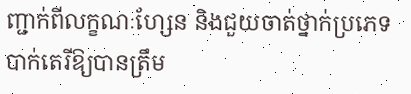ញ្ជាក់ពីលក្ខណៈហ្សែន និងជួយចាត់ថ្នាក់ប្រភេទបាក់តេរីឱ្យបានត្រឹម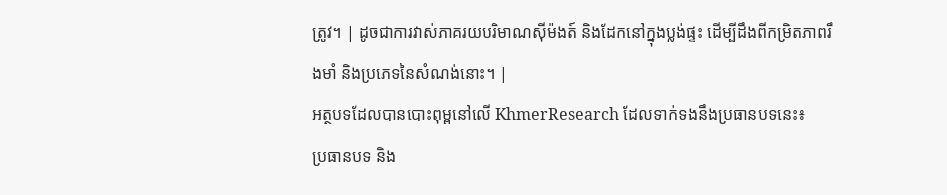ត្រូវ។ | ដូចជាការវាស់ភាគរយបរិមាណស៊ីម៉ងត៍ និងដែកនៅក្នុងប្លង់ផ្ទះ ដើម្បីដឹងពីកម្រិតភាពរឹងមាំ និងប្រភេទនៃសំណង់នោះ។ |
អត្ថបទដែលបានបោះពុម្ពនៅលើ KhmerResearch ដែលទាក់ទងនឹងប្រធានបទនេះ៖
ប្រធានបទ និង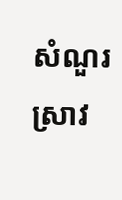សំណួរស្រាវ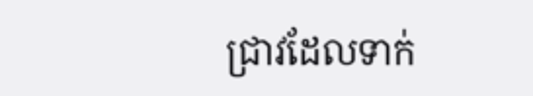ជ្រាវដែលទាក់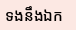ទងនឹងឯក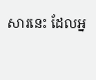សារនេះ ដែលអ្ន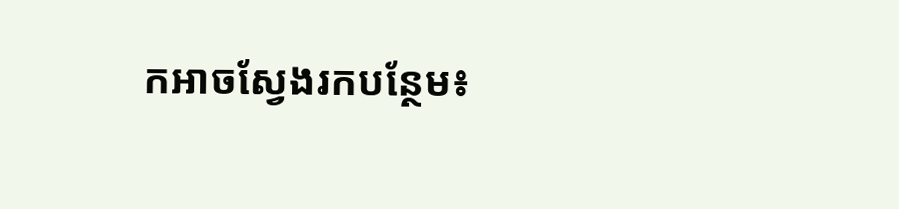កអាចស្វែងរកបន្ថែម៖